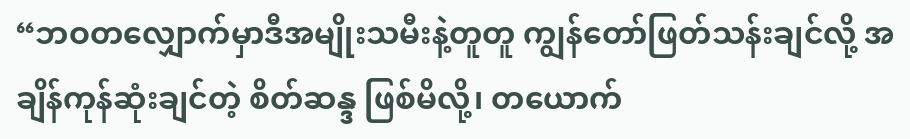“ဘဝတလျှောက်မှာဒီအမျိုးသမီးနဲ့တူတူ ကျွန်တော်ဖြတ်သန်းချင်လို့ အချိန်ကုန်ဆုံးချင်တဲ့ စိတ်ဆန္ဒ ဖြစ်မိလို့၊ တယောက်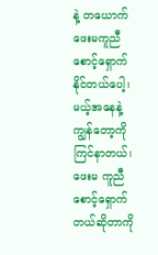နဲ့ တယောက်ဖေးမကူညီ စောင့်ရှောက်နိုင်တယ်ပေါ့၊ မယ့်အနေနဲ့ ကျွန်တော့ကို ကြင်နာတယ်၊ ဖေးမ ကူညီစောင့်ရှောက်တယ်ဆိုတာကို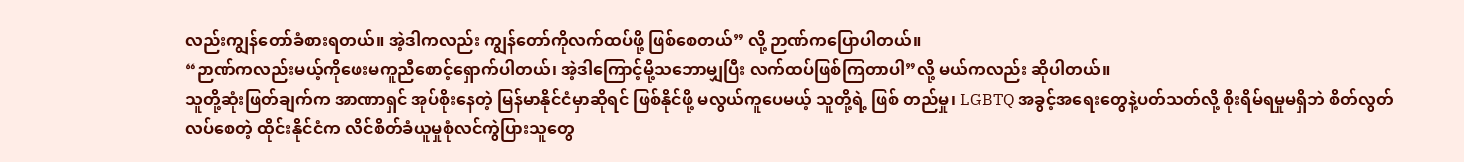လည်းကျွန်တော်ခံစားရတယ်။ အဲ့ဒါကလည်း ကျွန်တော်ကိုလက်ထပ်ဖို့ ဖြစ်စေတယ်” လို့ ဉာဏ်ကပြောပါတယ်။
“ဉာဏ်ကလည်းမယ့်ကိုဖေးမကူညီစောင့်ရှောက်ပါတယ်၊ အဲ့ဒါကြောင့်မို့သဘောမျှပြီး လက်ထပ်ဖြစ်ကြတာပါ”လို့ မယ်ကလည်း ဆိုပါတယ်။
သူတို့ဆုံးဖြတ်ချက်က အာဏာရှင် အုပ်စိုးနေတဲ့ မြန်မာနိုင်ငံမှာဆိုရင် ဖြစ်နိုင်ဖို့ မလွယ်ကူပေမယ့် သူတို့ရဲ့ ဖြစ် တည်မှု၊ LGBTQ အခွင့်အရေးတွေနဲ့ပတ်သတ်လို့ စိုးရိမ်ရမှုမရှိဘဲ စိတ်လွတ်လပ်စေတဲ့ ထိုင်းနိုင်ငံက လိင်စိတ်ခံယူမှုစုံလင်ကွဲပြားသူတွေ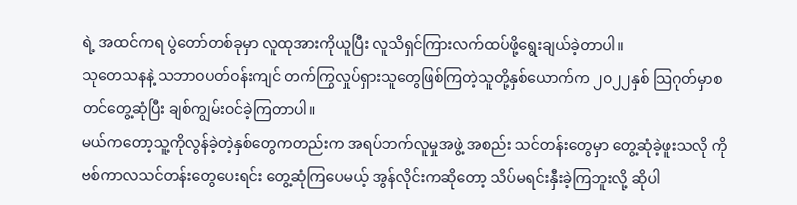ရဲ့ အထင်ကရ ပွဲတော်တစ်ခုမှာ လူထုအားကိုယူပြီး လူသိရှင်ကြားလက်ထပ်ဖို့ရွေးချယ်ခဲ့တာပါ။
သုတေသနနဲ့ သဘာဝပတ်ဝန်းကျင် တက်ကြွလှုပ်ရှားသူတွေဖြစ်ကြတဲ့သူတို့နှစ်ယောက်က ၂၀၂၂နှစ် သြဂုတ်မှာစ တင်တွေ့ဆုံပြီး ချစ်ကျွမ်းဝင်ခဲ့ကြတာပါ။
မယ်ကတော့သူ့ကိုလွန်ခဲ့တဲ့နှစ်တွေကတည်းက အရပ်ဘက်လူမှုအဖွဲ့ အစည်း သင်တန်းတွေမှာ တွေ့ဆုံခဲ့ဖူးသလို ကိုဗစ်ကာလသင်တန်းတွေပေးရင်း တွေ့ဆုံကြပေမယ့် အွန်လိုင်းကဆိုတော့ သိပ်မရင်းနှီးခဲ့ကြဘူးလို့ ဆိုပါ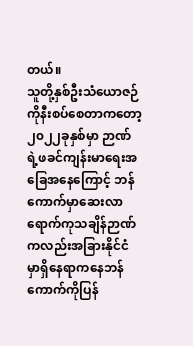တယ်။
သူတို့နှစ်ဦးသံယောဇဉ်ကိုနီးစပ်စေတာကတော့ ၂၀၂၂ခုနှစ်မှာ ဉာဏ်ရဲ့ဖခင်ကျန်းမာရေးအခြေအနေကြောင့် ဘန်ကောက်မှာဆေးလာရောက်ကုသချိန်ဉာဏ်ကလည်းအခြားနိုင်ငံမှာရှိနေရာကနေဘန်ကောက်ကိုပြန်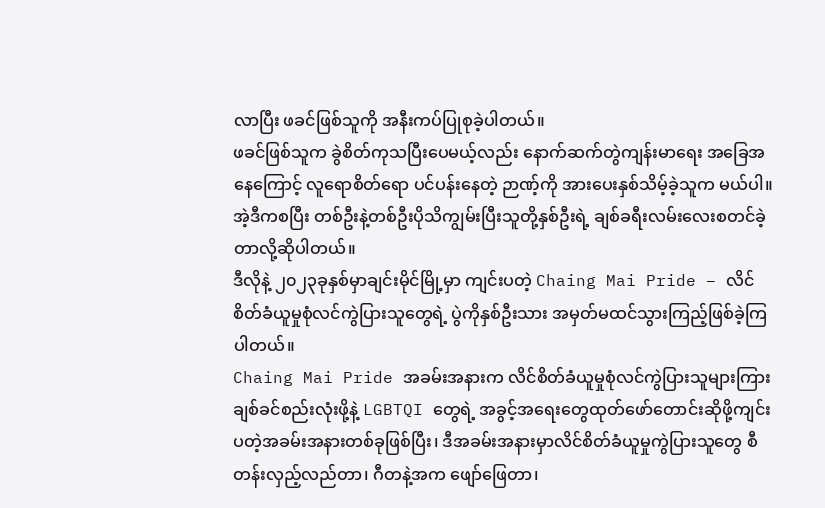လာပြီး ဖခင်ဖြစ်သူကို အနီးကပ်ပြုစုခဲ့ပါတယ်။
ဖခင်ဖြစ်သူက ခွဲစိတ်ကုသပြီးပေမယ့်လည်း နောက်ဆက်တွဲကျန်းမာရေး အခြေအနေကြောင့် လူရောစိတ်ရော ပင်ပန်းနေတဲ့ ဉာဏ့်ကို အားပေးနှစ်သိမ့်ခဲ့သူက မယ်ပါ။ အဲ့ဒီကစပြီး တစ်ဦးနဲ့တစ်ဦးပိုသိကျွမ်းပြီးသူတို့နှစ်ဦးရဲ့ ချစ်ခရီးလမ်းလေးစတင်ခဲ့တာလို့ဆိုပါတယ်။
ဒီလိုနဲ့ ၂၀၂၃ခုနှစ်မှာချင်းမိုင်မြို့မှာ ကျင်းပတဲ့ Chaing Mai Pride – လိင်စိတ်ခံယူမှုစုံလင်ကွဲပြားသူတွေရဲ့ ပွဲကိုနှစ်ဦးသား အမှတ်မထင်သွားကြည့်ဖြစ်ခဲ့ကြပါတယ်။
Chaing Mai Pride အခမ်းအနားက လိင်စိတ်ခံယူမှုစုံလင်ကွဲပြားသူများကြား ချစ်ခင်စည်းလုံးဖို့နဲ့ LGBTQI တွေရဲ့ အခွင့်အရေးတွေထုတ်ဖော်တောင်းဆိုဖို့ကျင်းပတဲ့အခမ်းအနားတစ်ခုဖြစ်ပြီး၊ ဒီအခမ်းအနားမှာလိင်စိတ်ခံယူမှုကွဲပြားသူတွေ စီတန်းလှည့်လည်တာ၊ ဂီတနဲ့အက ဖျော်ဖြေတာ၊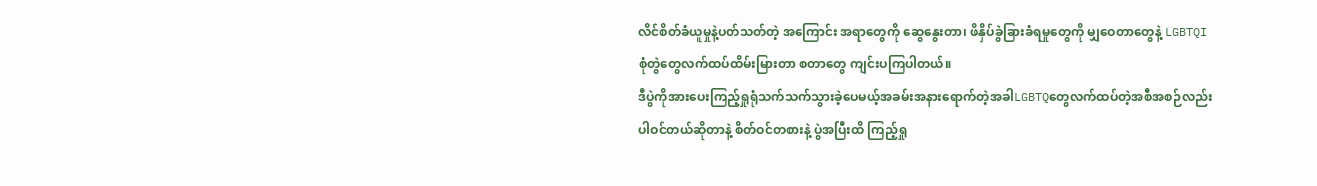လိင်စိတ်ခံယူမှုနဲ့ပတ်သတ်တဲ့ အကြောင်း အရာတွေကို ဆွေနွေးတာ၊ ဖိနှိပ်ခွဲခြားခံရမှုတွေကို မျှဝေတာတွေနဲ့ LGBTQI စုံတွဲတွေလက်ထပ်ထိမ်းမြားတာ စတာတွေ ကျင်းပကြပါတယ်။
ဒီပွဲကိုအားပေးကြည့်ရှုရုံသက်သက်သွားခဲ့ပေမယ့်အခမ်းအနားရောက်တဲ့အခါLGBTQတွေလက်ထပ်တဲ့အစီအစဉ်လည်း ပါဝင်တယ်ဆိုတာနဲ့ စိတ်ဝင်တစားနဲ့ ပွဲအပြီးထိ ကြည့်ရှု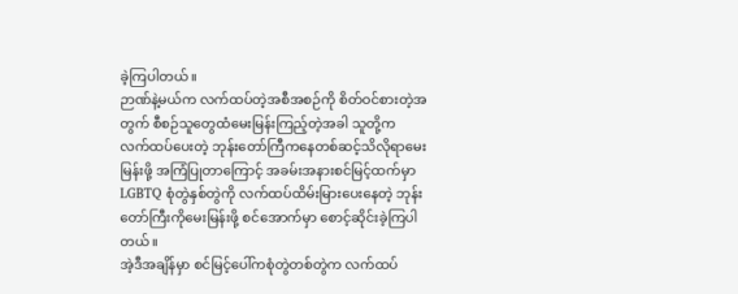ခဲ့ကြပါတယ်။
ဉာဏ်နဲ့မယ်က လက်ထပ်တဲ့အစီအစဉ်ကို စိတ်ဝင်စားတဲ့အတွက် စီစဉ်သူတွေထံမေးမြန်းကြည့်တဲ့အခါ သူတို့က လက်ထပ်ပေးတဲ့ ဘုန်းတော်ကြီကနေတစ်ဆင့်သိလိုရာမေးမြန်းဖို့ အကြံပြုတာကြောင့် အခမ်းအနားစင်မြင့်ထက်မှာ LGBTQ စုံတွဲနှစ်တွဲကို လက်ထပ်ထိမ်းမြားပေးနေတဲ့ ဘုန်းတော်ကြီးကိုမေးမြန်းဖို့ စင်အောက်မှာ စောင့်ဆိုင်းခဲ့ကြပါတယ်။
အဲ့ဒီအချိန်မှာ စင်မြင့်ပေါ်ကစုံတွဲတစ်တွဲက လက်ထပ်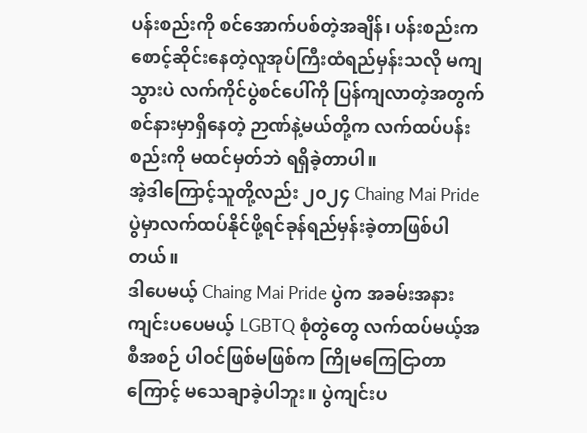ပန်းစည်းကို စင်အောက်ပစ်တဲ့အချိန်၊ ပန်းစည်းက စောင့်ဆိုင်းနေတဲ့လူအုပ်ကြီးထံရည်မှန်းသလို မကျသွားပဲ လက်ကိုင်ပွဲစင်ပေါ်ကို ပြန်ကျလာတဲ့အတွက် စင်နားမှာရှိနေတဲ့ ဉာဏ်နဲ့မယ်တို့က လက်ထပ်ပန်းစည်းကို မထင်မှတ်ဘဲ ရရှိခဲ့တာပါ။
အဲ့ဒါကြောင့်သူတို့လည်း ၂၀၂၄ Chaing Mai Pride ပွဲမှာလက်ထပ်နိုင်ဖို့ရင်ခုန်ရည်မှန်းခဲ့တာဖြစ်ပါတယ်။
ဒါပေမယ့် Chaing Mai Pride ပွဲက အခမ်းအနား ကျင်းပပေမယ့် LGBTQ စုံတွဲတွေ လက်ထပ်မယ့်အစီအစဉ် ပါဝင်ဖြစ်မဖြစ်က ကြိုမကြေငြာတာကြောင့် မသေချာခဲ့ပါဘူး။ ပွဲကျင်းပ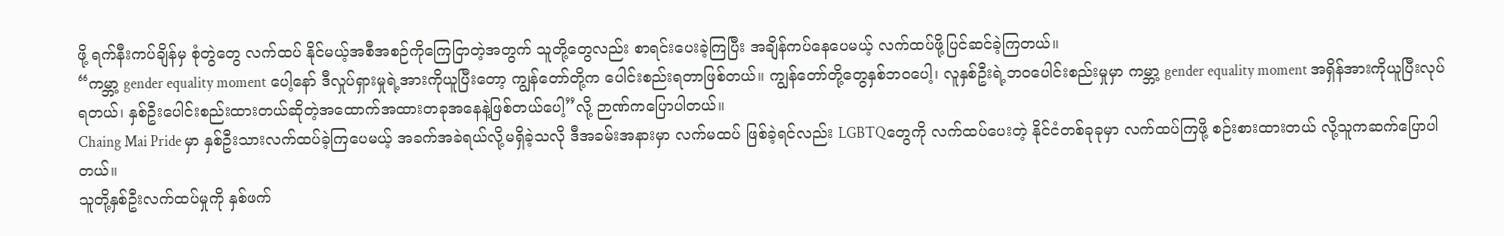ဖို့ ရက်နီးကပ်ချိန်မှ စုံတွဲတွေ လက်ထပ် နိုင်မယ့်အစီအစဉ်ကိုကြေငြာတဲ့အတွက် သူတို့တွေလည်း စာရင်းပေးခဲ့ကြပြီး အချိန်ကပ်နေပေမယ့် လက်ထပ်ဖို့ပြင်ဆင်ခဲ့ကြတယ်။
“ကမ္ဘာ့ gender equality moment ပေါ့နော် ဒီလှုပ်ရှားမှုရဲ့အားကိုယူပြီးတော့ ကျွန်တော်တို့က ပေါင်းစည်းရတာဖြစ်တယ်။ ကျွန်တော်တို့တွေနှစ်ဘဝပေါ့၊ လူနှစ်ဦးရဲ့ဘဝပေါင်းစည်းမှုမှာ ကမ္ဘာ့ gender equality moment အရှိန်အားကိုယူပြီးလုပ်ရတယ်၊ နှစ်ဦးပေါင်းစည်းထားတယ်ဆိုတဲ့အထောက်အထားတခုအနေနဲ့ဖြစ်တယ်ပေါ့”လို့ ဉာဏ်ကပြောပါတယ်။
Chaing Mai Pride မှာ နှစ်ဦးသားလက်ထပ်ခဲ့ကြပေမယ့် အခက်အခဲရယ်လို့မရှိခဲ့သလို ဒီအခမ်းအနားမှာ လက်မထပ် ဖြစ်ခဲ့ရင်လည်း LGBTQတွေကို လက်ထပ်ပေးတဲ့ နိုင်ငံတစ်ခုခုမှာ လက်ထပ်ကြဖို့ စဉ်းစားထားတယ် လို့သူကဆက်ပြောပါတယ်။
သူတို့နှစ်ဦးလက်ထပ်မှုကို နှစ်ဖက်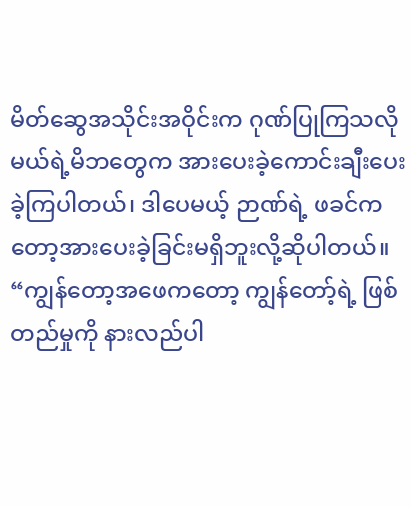မိတ်ဆွေအသိုင်းအဝိုင်းက ဂုဏ်ပြုကြသလို မယ်ရဲ့မိဘတွေက အားပေးခဲ့ကောင်းချီးပေးခဲ့ကြပါတယ်၊ ဒါပေမယ့် ဉာဏ်ရဲ့ ဖခင်ကတော့အားပေးခဲ့ခြင်းမရှိဘူးလို့ဆိုပါတယ်။
“ကျွန်တော့အဖေကတော့ ကျွန်တော့်ရဲ့ ဖြစ်တည်မှုကို နားလည်ပါ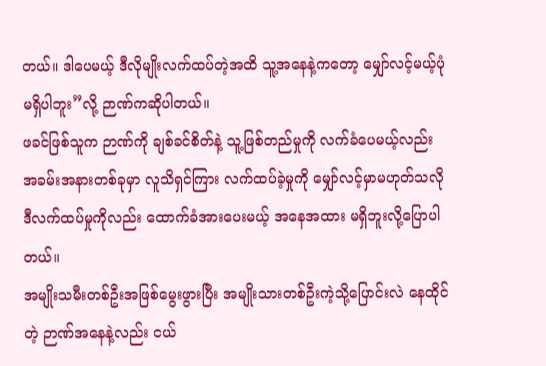တယ်။ ဒါပေမယ့် ဒီလိုမျိုးလက်ထပ်တဲ့အထိ သူ့အနေနဲ့ကတော့ မျှော်လင့်မယ့်ပုံမရှိပါဘူး”လို့ ဉာဏ်ကဆိုပါတယ်။
ဖခင်ဖြစ်သူက ဉာဏ်ကို ချစ်ခင်စိတ်နဲ့ သူ့ဖြစ်တည်မှုကို လက်ခံပေမယ့်လည်း အခမ်းအနားတစ်ခုမှာ လူသိရှင်ကြား လက်ထပ်ခဲ့မှုကို မျှော်လင့်မှာမဟုတ်သလို ဒီလက်ထပ်မှုကိုလည်း ထောက်ခံအားပေးမယ့် အနေအထား မရှိဘူးလို့ပြောပါတယ်။
အမျိုးသမီးတစ်ဦးအဖြစ်မွေးဖွားပြီး အမျိုးသားတစ်ဦးကဲ့သို့ပြောင်းလဲ နေထိုင်တဲ့ ဉာဏ်အနေနဲ့လည်း ငယ်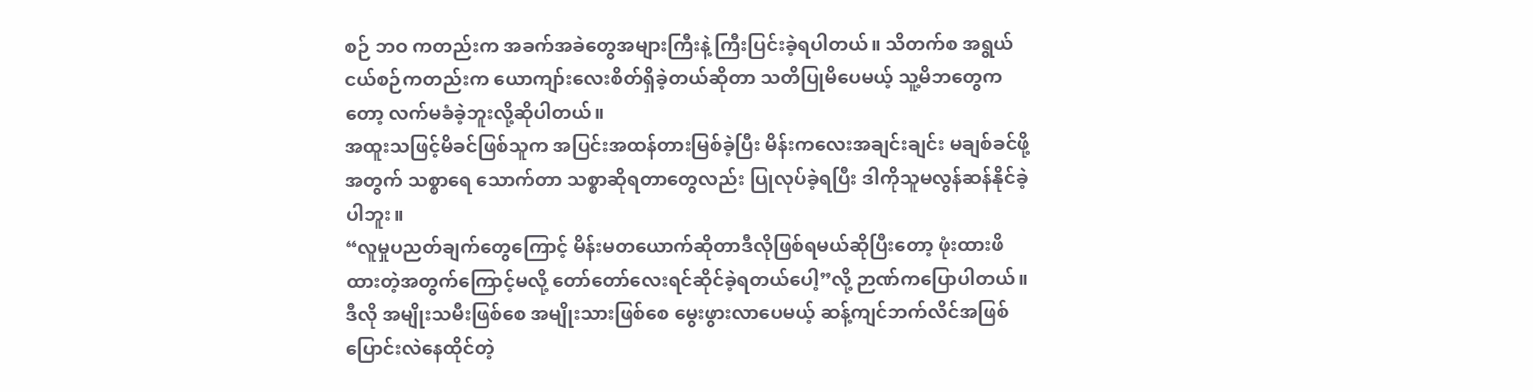စဉ် ဘဝ ကတည်းက အခက်အခဲတွေအများကြီးနဲ့ ကြီးပြင်းခဲ့ရပါတယ်။ သိတက်စ အရွယ်ငယ်စဉ်ကတည်းက ယောကျာ်းလေးစိတ်ရှိခဲ့တယ်ဆိုတာ သတိပြုမိပေမယ့် သူ့မိဘတွေကတော့ လက်မခံခဲ့ဘူးလို့ဆိုပါတယ်။
အထူးသဖြင့်မိခင်ဖြစ်သူက အပြင်းအထန်တားမြစ်ခဲ့ပြီး မိန်းကလေးအချင်းချင်း မချစ်ခင်ဖို့အတွက် သစ္စာရေ သောက်တာ သစ္စာဆိုရတာတွေလည်း ပြုလုပ်ခဲ့ရပြီး ဒါကိုသူမလွန်ဆန်နိုင်ခဲ့ပါဘူး။
“လူမှုပညတ်ချက်တွေကြောင့် မိန်းမတယောက်ဆိုတာဒီလိုဖြစ်ရမယ်ဆိုပြီးတော့ ဖုံးထားဖိထားတဲ့အတွက်ကြောင့်မလို့ တော်တော်လေးရင်ဆိုင်ခဲ့ရတယ်ပေါ့”လို့ ဉာဏ်ကပြောပါတယ်။
ဒီလို အမျိုးသမီးဖြစ်စေ အမျိုးသားဖြစ်စေ မွေးဖွားလာပေမယ့် ဆန့်ကျင်ဘက်လိင်အဖြစ် ပြောင်းလဲနေထိုင်တဲ့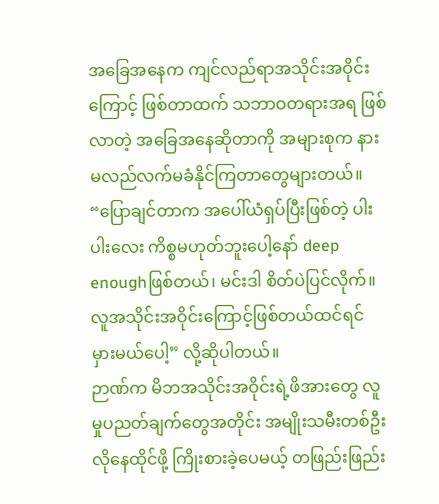အခြေအနေက ကျင်လည်ရာအသိုင်းအဝိုင်းကြောင့် ဖြစ်တာထက် သဘာဝတရားအရ ဖြစ်လာတဲ့ အခြေအနေဆိုတာကို အများစုက နားမလည်လက်မခံနိုင်ကြတာတွေများတယ်။
“ပြောချင်တာက အပေါ်ယံရှပ်ပြီးဖြစ်တဲ့ ပါးပါးလေး ကိစ္စမဟုတ်ဘူးပေါ့နော် deep enoughဖြစ်တယ်၊ မင်းဒါ စိတ်ပဲပြင်လိုက်။ လူအသိုင်းအဝိုင်းကြောင့်ဖြစ်တယ်ထင်ရင် မှားမယ်ပေါ့” လို့ဆိုပါတယ်။
ဉာဏ်က မိဘအသိုင်းအဝိုင်းရဲ့ဖိအားတွေ လူမှုပညတ်ချက်တွေအတိုင်း အမျိုးသမီးတစ်ဦးလိုနေထိုင်ဖို့ ကြိုးစားခဲ့ပေမယ့် တဖြည်းဖြည်း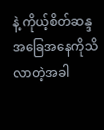နဲ့ ကိုယ့်စိတ်ဆန္ဒအခြေအနေကိုသိလာတဲ့အခါ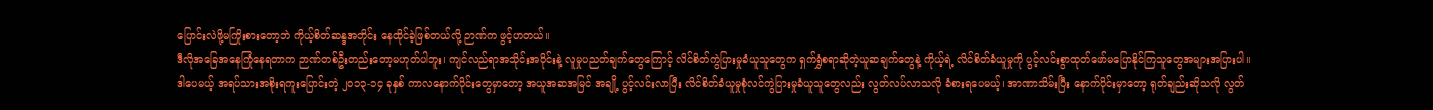ပြောင်းလဲဖို့မကြိုးစားတော့ဘဲ ကိုယ့်စိတ်ဆန္ဒအတိုင်း နေထိုင်ခဲ့ဖြစ်တယ်လို့ ဉာဏ်က ဖွင့်ဟတယ်။
ဒီလိုအခြေအနေကြုံနေရတာက ဉာဏ်တစ်ဦးတည်းတော့မဟုတ်ပါဘူး၊ ကျင်လည်ရာအသိုင်းအဝိုင်းနဲ့ လူမှုပညတ်ချက်တွေကြောင့် လိင်စိတ်ကွဲပြားမှုခံယူသူတွေက ရှက်ရွှံစရာဆိုတဲ့ယူဆချက်တွေနဲ့ ကိုယ့်ရဲ့ လိင်စိတ်ခံယူမှုကို ပွင့်လင်းစွာထုတ်ဖော်မပြောနိုင်ကြသူတွေအများအပြားပါ။
ဒါပေမယ့် အရပ်သားအစိုးရကူးပြောင်းတဲ့ ၂၀၁၃-၁၄ ခုနှစ် ကာလနောက်ပိုင်းတွေမှာတော့ အယူအဆအမြင် အချို့ ပွင့်လင်းလာပြီး လိင်စိတ်ခံယူမှုစုံလင်ကွဲပြားမှုခံယူသူတွေလည်း လွတ်လပ်လာသလို ခံစားရပေမယ့်၊ အာဏာသိမ်းပြီး နောက်ပိုင်းမှာတော့ ရုတ်ချည်းဆိုသလို လွတ်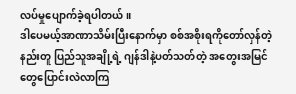လပ်မှုပျောက်ခဲ့ရပါတယ်။
ဒါပေမယ့်အာဏာသိမ်းပြီးနောက်မှာ စစ်အစိုးရကိုတော်လှန်တဲ့နည်းတူ ပြည်သူအချို့ရဲ့ ဂျန်ဒါနဲ့ပတ်သတ်တဲ့ အတွေးအမြင်တွေပြောင်းလဲလာကြ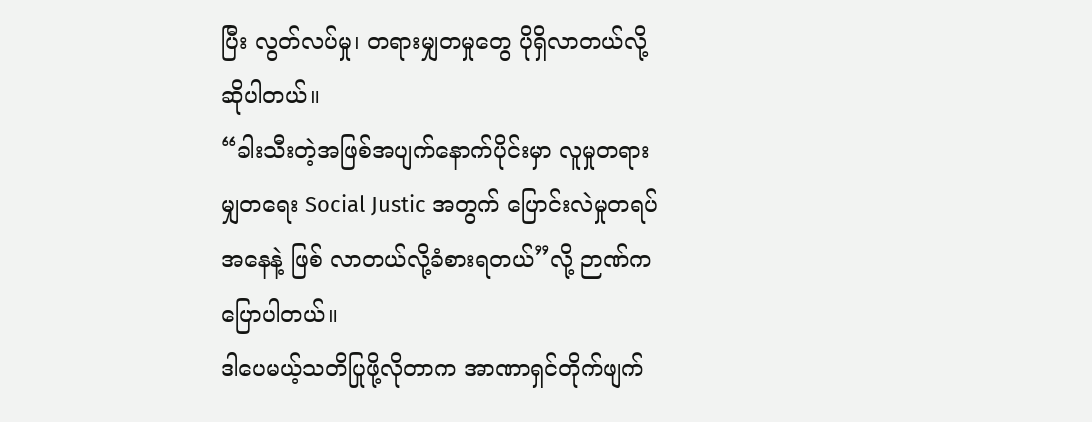ပြီး လွတ်လပ်မှု၊ တရားမျှတမှုတွေ ပိုရှိလာတယ်လို့ဆိုပါတယ်။
“ခါးသီးတဲ့အဖြစ်အပျက်နောက်ပိုင်းမှာ လူမှုတရားမျှတရေး Social Justic အတွက် ပြောင်းလဲမှုတရပ်အနေနဲ့ ဖြစ် လာတယ်လို့ခံစားရတယ်”လို့ ဉာဏ်ကပြောပါတယ်။
ဒါပေမယ့်သတိပြုဖို့လိုတာက အာဏာရှင်တိုက်ဖျက်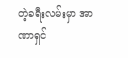တဲ့ခရီးလမ်းမှာ အာဏာရှင်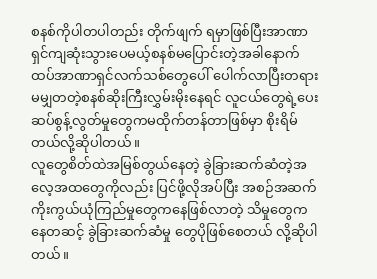စနစ်ကိုပါတပါတည်း တိုက်ဖျက် ရမှာဖြစ်ပြီးအာဏာရှင်ကျဆုံးသွားပေမယ့်စနစ်မပြောင်းတဲ့အခါနောက်ထပ်အာဏာရှင်လက်သစ်တွေပေါ် ပေါက်လာပြီးတရားမမျှတတဲ့စနစ်ဆိုးကြီးလွှမ်းမိုးနေရင် လူငယ်တွေရဲ့ပေးဆပ်စွန့်လွတ်မှုတွေကမထိုက်တန်တာဖြစ်မှာ စိုးရိမ်တယ်လို့ဆိုပါတယ်။
လူတွေစိတ်ထဲအမြစ်တွယ်နေတဲ့ ခွဲခြားဆက်ဆံတဲ့အလေ့အထတွေကိုလည်း ပြင်ဖို့လိုအပ်ပြီး အစဉ်အဆက်ကိုးကွယ်ယုံကြည်မှုတွေကနေဖြစ်လာတဲ့ သိမှုတွေကနေတဆင့် ခွဲခြားဆက်ဆံမှု တွေပိုဖြစ်စေတယ် လို့ဆိုပါတယ်။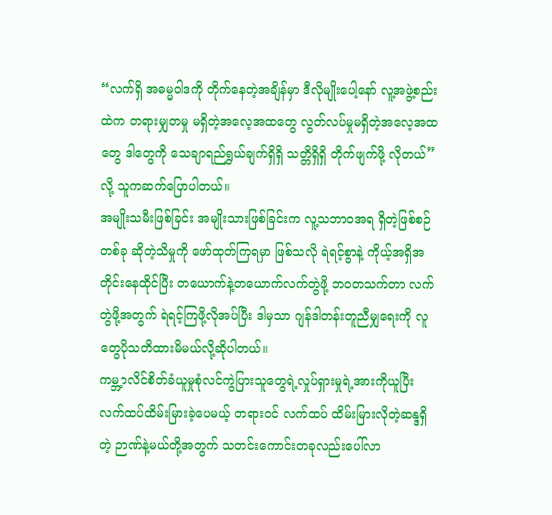“လက်ရှိ အဓမ္မဝါဒကို တိုက်နေတဲ့အချိန်မှာ ဒီလိုမျိုးပေါ့နော် လူ့အဖွဲ့စည်းထဲက တရားမျှတမှု မရှိတဲ့အလေ့အထတွေ လွတ်လပ်မှုမရှိတဲ့အလေ့အထတွေ ဒါတွေကို သေချာရည်ရွှယ်ချက်ရှိရှိ သတ္တိရှိရှိ တိုက်ဖျက်ဖို့ လိုတယ်”လို့ သူကဆက်ပြောပါတယ်။
အမျိုးသမီးဖြစ်ခြင်း အမျိုးသားဖြစ်ခြင်းက လူ့သဘာဝအရ ရှိတဲ့ဖြစ်စဉ်တစ်ခု ဆိုတဲ့သိမှုကို ဖော်ထုတ်ကြရမှာ ဖြစ်သလို ရဲရင့်စွာနဲ့ ကိုယ့်အရှိအတိုင်းနေထိုင်ပြီး တယောက်နဲ့တယောက်လက်တွဲဖို့ ဘဝတသက်တာ လက်တွဲဖို့အတွက် ရဲရင့်ကြဖို့လိုအပ်ပြီး ဒါမှသာ ဂျန်ဒါတန်းတူညီမျှရေးကို လူတွေပိုသတိထားမိမယ်လို့ဆိုပါတယ်။
ကမ္ဘ့ာလိင်စိတ်ခံယူမှုစုံလင်ကွဲပြားသူတွေရဲ့လှုပ်ရှားမှုရဲ့အားကိုယူပြီး လက်ထပ်ထိမ်းမြားခဲ့ပေမယ့် တရားဝင် လက်ထပ် ထိမ်းမြားလိုတဲ့ဆန္ဒရှိတဲ့ ဉာဏ်နဲ့မယ်တို့အတွက် သတင်းကောင်းတခုလည်းပေါ်လာ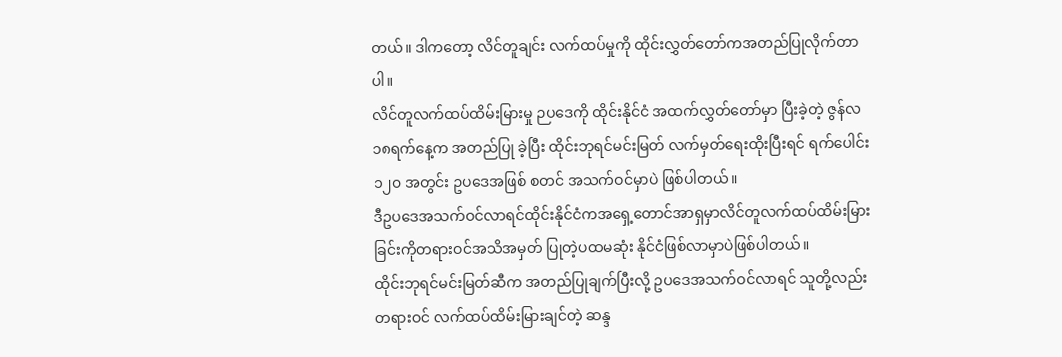တယ်။ ဒါကတော့ လိင်တူချင်း လက်ထပ်မှုကို ထိုင်းလွှတ်တော်ကအတည်ပြုလိုက်တာပါ။
လိင်တူလက်ထပ်ထိမ်းမြားမှု ဉပဒေကို ထိုင်းနိုင်ငံ အထက်လွှတ်တော်မှာ ပြီးခဲ့တဲ့ ဇွန်လ ၁၈ရက်နေ့က အတည်ပြု ခဲ့ပြီး ထိုင်းဘုရင်မင်းမြတ် လက်မှတ်ရေးထိုးပြီးရင် ရက်ပေါင်း ၁၂၀ အတွင်း ဥပဒေအဖြစ် စတင် အသက်ဝင်မှာပဲ ဖြစ်ပါတယ်။
ဒီဥပဒေအသက်ဝင်လာရင်ထိုင်းနိုင်ငံကအရှေ့တောင်အာရှမှာလိင်တူလက်ထပ်ထိမ်းမြားခြင်းကိုတရားဝင်အသိအမှတ် ပြုတဲ့ပထမဆုံး နိုင်ငံဖြစ်လာမှာပဲဖြစ်ပါတယ်။
ထိုင်းဘုရင်မင်းမြတ်ဆီက အတည်ပြုချက်ပြီးလို့ ဥပဒေအသက်ဝင်လာရင် သူတို့လည်းတရားဝင် လက်ထပ်ထိမ်းမြားချင်တဲ့ ဆန္ဒ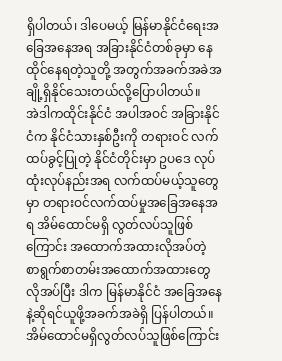ရှိပါတယ်၊ ဒါပေမယ့် မြန်မာနိုင်ငံရေးအခြေအနေအရ အခြားနိုင်ငံတစ်ခုမှာ နေထိုင်နေရတဲ့သူတို့ အတွက်အခက်အခဲအချို့ရှိနိုင်သေးတယ်လို့ပြောပါတယ်။
အဲဒါကထိုင်းနိုင်ငံ အပါအဝင် အခြားနိုင်ငံက နိုင်ငံသားနှစ်ဦးကို တရားဝင် လက်ထပ်ခွင့်ပြုတဲ့ နိုင်ငံတိုင်းမှာ ဥပဒေ လုပ်ထုံးလုပ်နည်းအရ လက်ထပ်မယ့်သူတွေမှာ တရားဝင်လက်ထပ်မှုအခြေအနေအရ အိမ်ထောင်မရှိ လွတ်လပ်သူဖြစ်ကြောင်း အထောက်အထားလိုအပ်တဲ့ စာရွက်စာတမ်းအထောက်အထားတွေလိုအပ်ပြီး ဒါက မြန်မာနိုင်ငံ အခြေအနေနဲ့ဆိုရင်ယူဖို့အခက်အခဲရှိ ပြန်ပါတယ်။
အိမ်ထောင်မရှိလွတ်လပ်သူဖြစ်ကြောင်း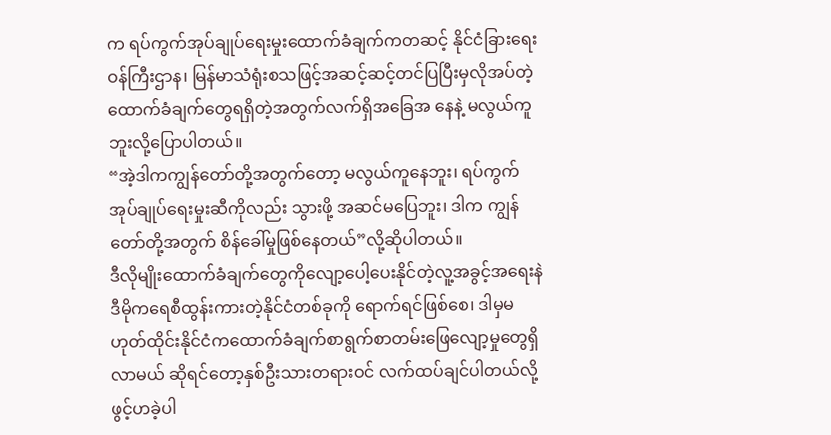က ရပ်ကွက်အုပ်ချုပ်ရေးမှုးထောက်ခံချက်ကတဆင့် နိုင်ငံခြားရေး ဝန်ကြီးဌာန၊ မြန်မာသံရုံးစသဖြင့်အဆင့်ဆင့်တင်ပြပြီးမှလိုအပ်တဲ့ထောက်ခံချက်တွေရရှိတဲ့အတွက်လက်ရှိအခြေအ နေနဲ့ မလွယ်ကူဘူးလို့ပြောပါတယ်။
“အဲ့ဒါကကျွန်တော်တို့အတွက်တော့ မလွယ်ကူနေဘူး၊ ရပ်ကွက်အုပ်ချုပ်ရေးမှုးဆီကိုလည်း သွားဖို့ အဆင်မပြေဘူး၊ ဒါက ကျွန်တော်တို့အတွက် စိန်ခေါ်မှုဖြစ်နေတယ်”လို့ဆိုပါတယ်။
ဒီလိုမျိုးထောက်ခံချက်တွေကိုလျော့ပေါ့ပေးနိုင်တဲ့လူ့အခွင့်အရေးနဲဒီမိုကရေစီထွန်းကားတဲ့နိုင်ငံတစ်ခုကို ရောက်ရင်ဖြစ်စေ၊ ဒါမှမဟုတ်ထိုင်းနိုင်ငံကထောက်ခံချက်စာရွက်စာတမ်းဖြေလျော့မှုတွေရှိလာမယ် ဆိုရင်တော့နှစ်ဦးသားတရားဝင် လက်ထပ်ချင်ပါတယ်လို့ ဖွင့်ဟခဲ့ပါ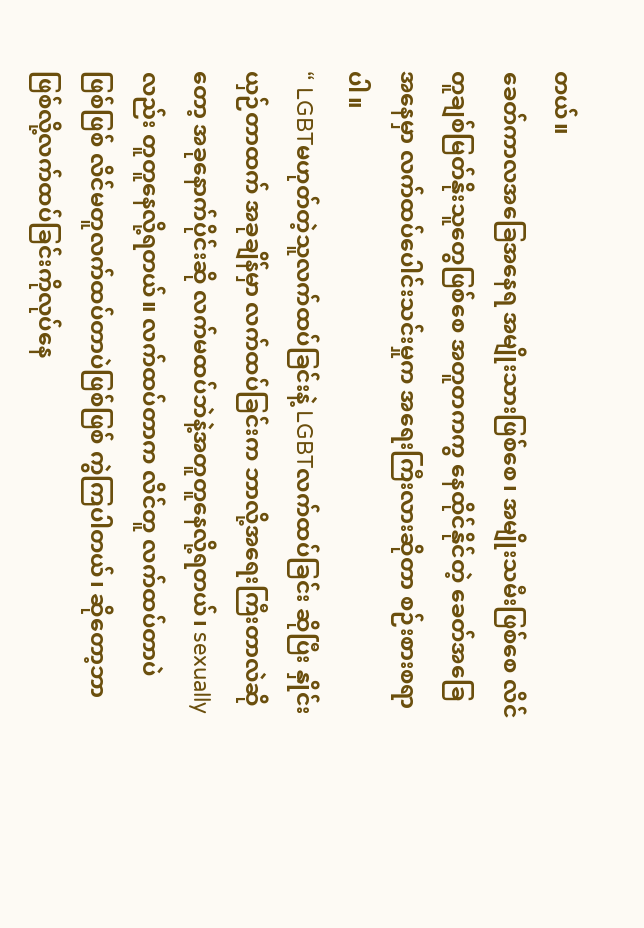တယ်။
ခေတ်ကာလအခြေအနေရ အမျိုးသားဖြစ်စေ၊ အမျိုးသမီးဖြစ်စေ လိင်တူချစ်မြတ်နိုးသူတွေဖြစ်စေ အတူတကကွ နေထိုင်နိုင်တဲ့ ခေတ်အခြေအနေမှာ လက်ထပ်ပေါင်းသင်းမှုက အရေးကြီးလားဆိုတာ စဉ်းစားစရာ ပါ။
“ LGBTမဟုတ်တဲ့သူလက်ထပ်ခြင်းနဲ့ LGBTလက်ထပ်ခြင်း ဆိုပြီး နှိုင်းယှဉ်တာထက် အခုချိန်မှာ လက်ထပ်ခြင်းက ဘာလို့အရေးကြီးတာလဲဆိုတော့ အခုနောက်ပိုင်းဆို လက်မထပ်ဘဲနဲ့အတူတူနေလို့ရတယ်၊ sexually လည်း တူတူနေလို့ရတယ်။ လက်ထပ်တာက လိင်တူ လက်ထပ်တာပဲ ဖြစ်ဖြစ် လိင်မတူလက်ထပ်တာပဲဖြစ်ဖြစ် ကွဲကြပါတယ်၊ ဆိုတော့ဘာဖြစ်လို့လက်ထပ်ခြင်းကိုလုပ်နေ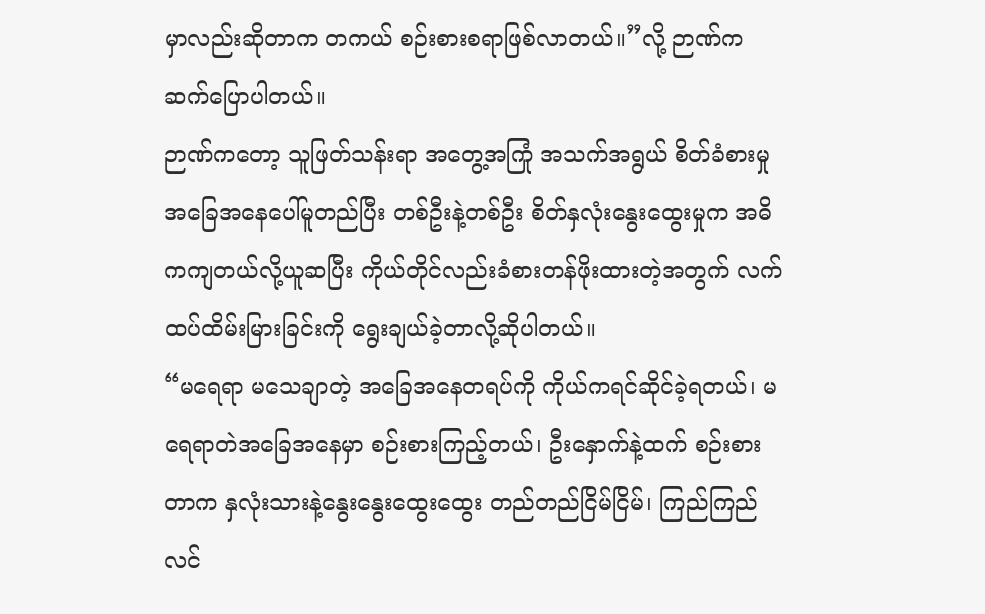မှာလည်းဆိုတာက တကယ် စဉ်းစားစရာဖြစ်လာတယ်။”လို့ ဉာဏ်ကဆက်ပြောပါတယ်။
ဉာဏ်ကတော့ သူဖြတ်သန်းရာ အတွေ့အကြုံ အသက်အရွယ် စိတ်ခံစားမှု အခြေအနေပေါ်မူတည်ပြီး တစ်ဦးနဲ့တစ်ဦး စိတ်နှလုံးနွေးထွေးမှုက အဓိကကျတယ်လို့ယူဆပြီး ကိုယ်တိုင်လည်းခံစားတန်ဖိုးထားတဲ့အတွက် လက်ထပ်ထိမ်းမြားခြင်းကို ရွေးချယ်ခဲ့တာလို့ဆိုပါတယ်။
“မရေရာ မသေချာတဲ့ အခြေအနေတရပ်ကို ကိုယ်ကရင်ဆိုင်ခဲ့ရတယ်၊ မရေရာတဲအခြေအနေမှာ စဉ်းစားကြည့်တယ်၊ ဦးနှောက်နဲ့ထက် စဉ်းစားတာက နှလုံးသားနဲ့နွေးနွေးထွေးထွေး တည်တည်ငြိမ်ငြိမ်၊ ကြည်ကြည်လင်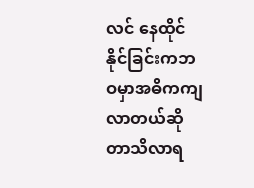လင် နေထိုင်နိုင်ခြင်းကဘဝမှာအဓိကကျလာတယ်ဆိုတာသိလာရ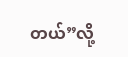တယ်”လို့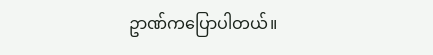ဥာဏ်ကပြောပါတယ်။